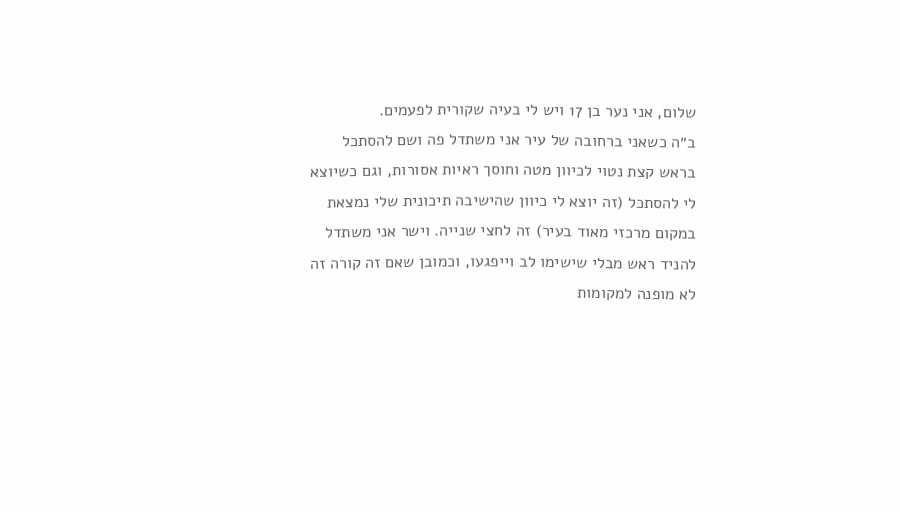שלום, אני נער בן 17 ויש לי בעיה שקורית לפעמים.
ב״ה כשאני ברחובה של עיר אני משתדל פה ושם להסתכל בראש קצת נטוי לכיוון מטה וחוסך ראיות אסורות, וגם כשיוצא לי להסתכל (זה יוצא לי כיוון שהישיבה תיכונית שלי נמצאת במקום מרכזי מאוד בעיר) זה לחצי שנייה. וישר אני משתדל להניד ראש מבלי שישימו לב וייפגעו, וכמובן שאם זה קורה זה לא מופנה למקומות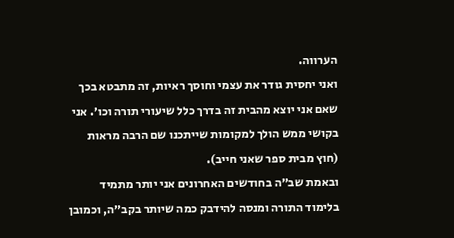הערווה.
ואני יחסית גודר את עצמי וחוסך ראיות, זה מתבטא בכך שאם אני יוצא מהבית זה בדרך כלל שיעורי תורה וכו׳. אני בקושי ממש הולך למקומות שייתכנו שם הרבה מראות (חוץ מבית ספר שאני חייב).
ובאמת שב״ה בחודשים האחרונים אני יותר מתמיד בלימוד התורה ומנסה להידבק כמה שיותר בקב״ה, וכמובן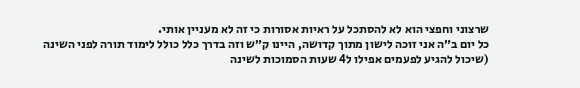שרצוני וחפצי הוא לא להסתכל על ראיות אסורות כי זה לא מעניין אותי.
כל יום ב״ה אני זוכה לישון מתוך קדושה, היינו ק״ש וזה בדרך כלל כולל לימוד תורה לפני השינה (שיכול להגיע לפעמים אפילו ל4 שעות הסמוכות לשינה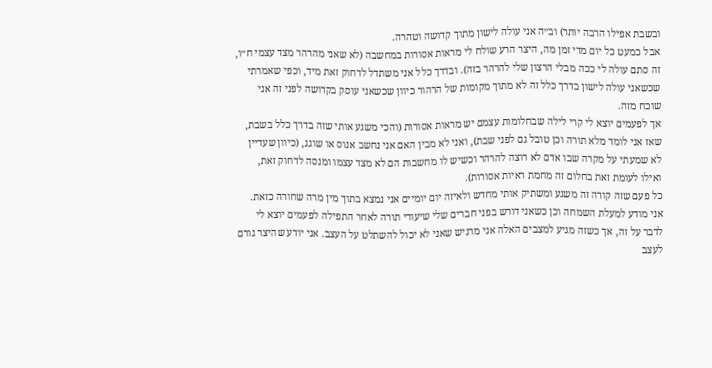ובשבת אפילו הרבה יותר) וב״ה אני עולה לישון מתוך קדושה וטהרה.
אבל כמעט כל יום מדי זמן מה, היצר הרע שולח לי מראות אסורות במחשבה (לא שאני מהרהר מצד עצמי ח״ו, זה סתם עולה לי ככה מבלי הרצון שלי להרהר בזה). ובדרך כלל אני משתדל לדחוק זאת מיד, וכפי שאמרתי שכשאני עולה לישון בדרך כלל זה לא מתוך מקומות של הרהור כיוון שכשאני עוסק בקדושה לפני זה אני שוכח מזה.
אך לפעמים יוצא לי קרי לילה שבחלומות עצמם יש מראות אסורות (והכי משגע אותי שזה בדרך כלל בשבת, שאז אני לומד מלא תורה וכן טובל גם לפני שבת), ואני לא מבין האם אני נחשב אנוס או שוגג, (כיוון שעדיין לא שמעתי על מקרה שבו אדם לא רוצה להרהר וכשיש לו מחשבות הם לא מצד עצמו ומנסה לדחוק זאת, ואילו לעומת זאת בחלום זה מחמת ראיות אסורות).
כל פעם שזה קורה זה משגע ומשתיק אותי מחדש ולאיזה יום יומיים אני נמצא בתוך מין מרה שחורה כזאת.
אני מודע למעלת השמחה וכן כשאני דורש בפני חברים שלי שיעורי תורה לאחר התפילה לפעמים יוצא לי לדבר על זה, אך כשזה מגיע למצבים האלה אני מרגיש שאני לא יכול להשתלט על העצב. אני יודע שהיצר גורם לעצב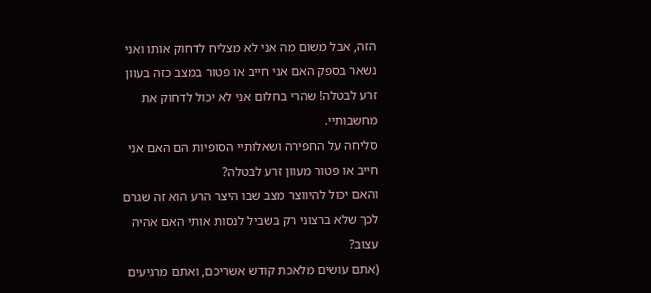הזה, אבל משום מה אני לא מצליח לדחוק אותו ואני נשאר בספק האם אני חייב או פטור במצב כזה בעוון זרע לבטלה! שהרי בחלום אני לא יכול לדחוק את מחשבותיי.
סליחה על החפירה ושאלותיי הסופיות הם האם אני חייב או פטור מעוון זרע לבטלה?
והאם יכול להיווצר מצב שבו היצר הרע הוא זה שגרם לכך שלא ברצוני רק בשביל לנסות אותי האם אהיה עצוב?
(אתם עושים מלאכת קודש אשריכם, ואתם מרגיעים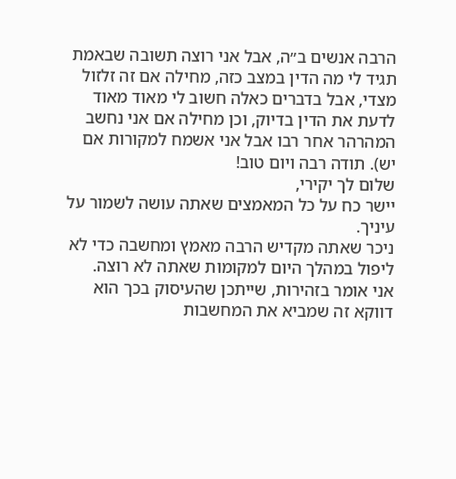הרבה אנשים ב״ה, אבל אני רוצה תשובה שבאמת תגיד לי מה הדין במצב כזה, מחילה אם זה זלזול מצדי, אבל בדברים כאלה חשוב לי מאוד מאוד לדעת את הדין בדיוק, וכן מחילה אם אני נחשב המהרהר אחר רבו אבל אני אשמח למקורות אם יש). תודה רבה ויום טוב!
שלום לך יקירי,
יישר כח על כל המאמצים שאתה עושה לשמור על עיניך.
ניכר שאתה מקדיש הרבה מאמץ ומחשבה כדי לא ליפול במהלך היום למקומות שאתה לא רוצה.
אני אומר בזהירות, שייתכן שהעיסוק בכך הוא דווקא זה שמביא את המחשבות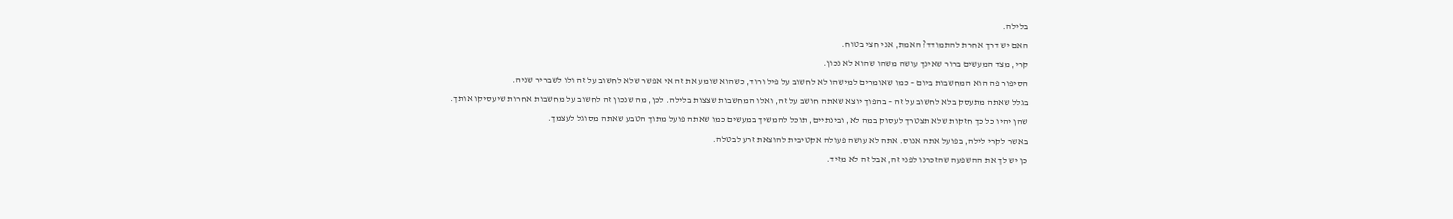בלילה.
האם יש דרך אחרת להתמודד? האמת, אני חצי בטוח.
קרי, מצד המעשים ברור שאינך עושה משהו שהוא לא נכון.
הסיפור פה הוא המחשבות ביום – כמו שאומרים למישהו לא לחשוב על פיל ורוד, כשהוא שומע את זה אי אפשר שלא לחשוב על זה ולו לשבריר שניה.
בגלל שאתה מתעסק בלא לחשוב על זה – בהפוך יוצא שאתה חושב על זה, ואלו המחשבות שצצות בלילה. לכן, מה שנכון זה לחשוב על מחשבות אחרות שיעסיקו אותך.
שהן יהיו כל כך חזקות שלא תצטרך לעסוק במה לא, ובינתיים, תוכל להמשיך במעשים כמו שאתה פועל מתוך הטבע שאתה מסוגל לעצמך.
באשר לקרי לילה, בפועל אתה אנוס. אתה לא עושה פעולה אקטיבית להוצאת זרע לבטלה.
כן יש לך את ההשפעה שהזכרנו לפני זה, אבל זה לא מזיד.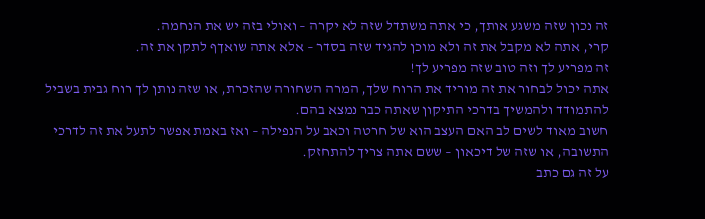זה נכון שזה משגע אותך, כי אתה משתדל שזה לא יקרה – ואולי בזה יש את הנחמה.
קרי, אתה לא מקבל את זה ולא מוכן להגיד שזה בסדר – אלא אתה שואךף לתקן את זה.
זה מפריע לך וזה טוב שזה מפריע לך!
אתה יכול לבחור את זה מוריד את הרוח שלך, המרה השחורה שהזכרת, או שזה נותן לך רוח גבית בשביל להתמודד ולהמשיך בדרכי התיקון שאתה כבר נמצא בהם.
חשוב מאוד לשים לב האם העצב הוא של חרטה וכאב על הנפילה – ואז באמת אפשר לתעל את זה לדרכי התשובה, או שזה של דיכאון – ששם אתה צריך להתחזק.
על זה גם כתב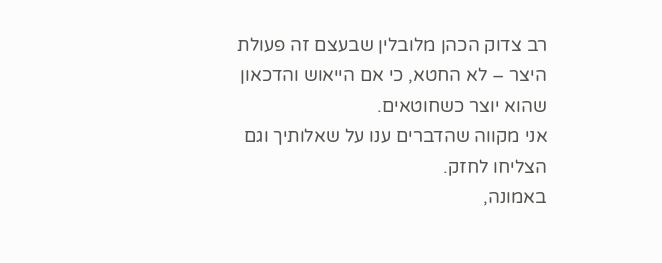רב צדוק הכהן מלובלין שבעצם זה פעולת היצר – לא החטא, כי אם הייאוש והדכאון שהוא יוצר כשחוטאים.
אני מקווה שהדברים ענו על שאלותיך וגם הצליחו לחזק.
באמונה,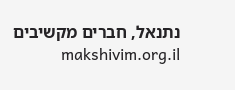נתנאל, חברים מקשיבים makshivim.org.il